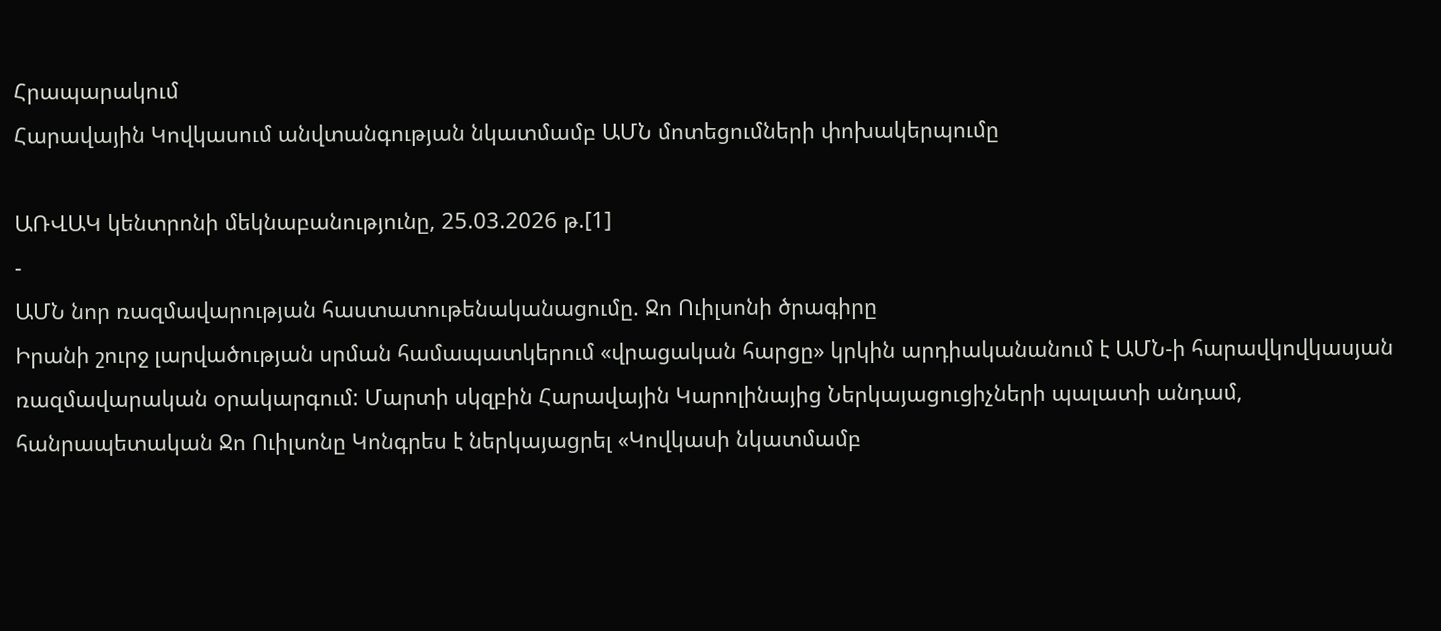Հրապարակում
Հարավային Կովկասում անվտանգության նկատմամբ ԱՄՆ մոտեցումների փոխակերպումը

ԱՌՎԱԿ կենտրոնի մեկնաբանությունը, 25.03.2026 թ.[1]
-
ԱՄՆ նոր ռազմավարության հաստատութենականացումը. Ջո Ուիլսոնի ծրագիրը
Իրանի շուրջ լարվածության սրման համապատկերում «վրացական հարցը» կրկին արդիականանում է ԱՄՆ-ի հարավկովկասյան ռազմավարական օրակարգում: Մարտի սկզբին Հարավային Կարոլինայից Ներկայացուցիչների պալատի անդամ, հանրապետական Ջո Ուիլսոնը Կոնգրես է ներկայացրել «Կովկասի նկատմամբ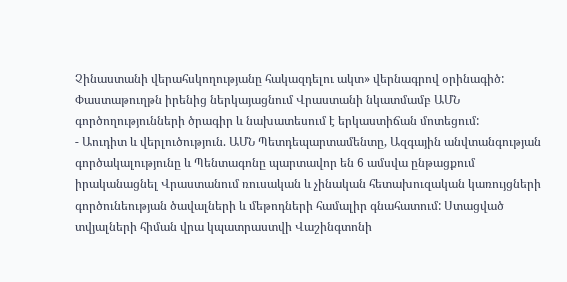Չինաստանի վերահսկողությանը հակազդելու ակտ» վերնագրով օրինագիծ: Փաստաթուղթն իրենից ներկայացնում Վրաստանի նկատմամբ ԱՄՆ գործողությունների ծրագիր և նախատեսում է երկաստիճան մոտեցում:
- Աուդիտ և վերլուծություն. ԱՄՆ Պետդեպարտամենտը, Ազգային անվտանգության գործակալությունը և Պենտագոնը պարտավոր են 6 ամսվա ընթացքում իրականացնել Վրաստանում ռուսական և չինական հետախուզական կառույցների գործունեության ծավալների և մեթոդների համալիր գնահատում: Ստացված տվյալների հիման վրա կպատրաստվի Վաշինգտոնի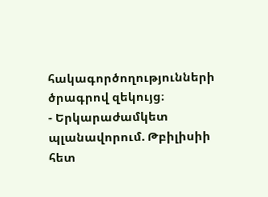հակագործողությունների ծրագրով զեկույց։
- Երկարաժամկետ պլանավորում. Թբիլիսիի հետ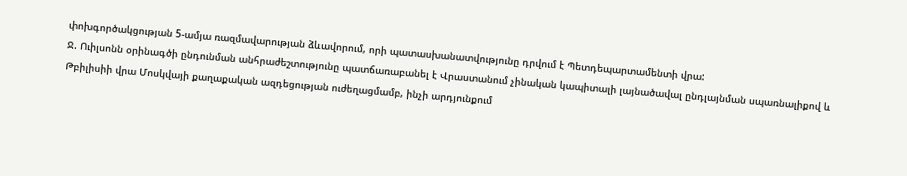փոխգործակցության 5-ամյա ռազմավարության ձևավորում, որի պատասխանատվությունը դրվում է Պետդեպարտամենտի վրա:
Ջ. Ուիլսոնն օրինագծի ընդունման անհրաժեշտությունը պատճառաբանել է Վրաստանում չինական կապիտալի լայնածավալ ընդլայնման սպառնալիքով և Թբիլիսիի վրա Մոսկվայի քաղաքական ազդեցության ուժեղացմամբ, ինչի արդյունքում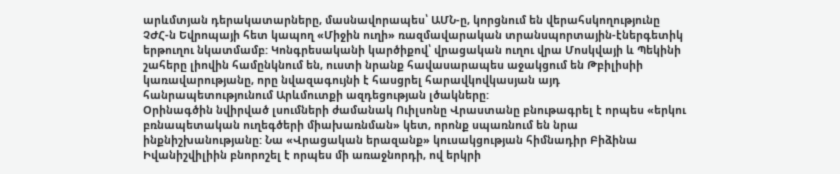արևմտյան դերակատարները, մասնավորապես՝ ԱՄՆ-ը, կորցնում են վերահսկողությունը ՉԺՀ-ն Եվրոպայի հետ կապող «Միջին ուղի» ռազմավարական տրանսպորտային-էներգետիկ երթուղու նկատմամբ: Կոնգրեսականի կարծիքով՝ վրացական ուղու վրա Մոսկվայի և Պեկինի շահերը լիովին համընկնում են, ուստի նրանք հավասարապես աջակցում են Թբիլիսիի կառավարությանը, որը նվազագույնի է հասցրել հարավկովկասյան այդ հանրապետությունում Արևմուտքի ազդեցության լծակները:
Օրինագծին նվիրված լսումների ժամանակ Ուիլսոնը Վրաստանը բնութագրել է որպես «երկու բռնապետական ուղեգծերի միախառնման» կետ, որոնք սպառնում են նրա ինքնիշխանությանը: Նա «Վրացական երազանք» կուսակցության հիմնադիր Բիձինա Իվանիշվիլիին բնորոշել է որպես մի առաջնորդի, ով երկրի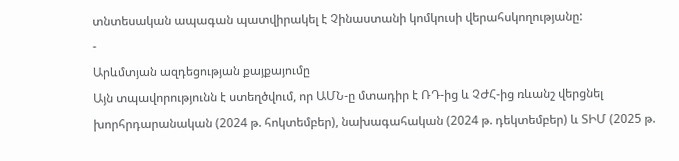տնտեսական ապագան պատվիրակել է Չինաստանի կոմկուսի վերահսկողությանը:
-
Արևմտյան ազդեցության քայքայումը
Այն տպավորությունն է ստեղծվում, որ ԱՄՆ-ը մտադիր է ՌԴ-ից և ՉԺՀ-ից ռևանշ վերցնել խորհրդարանական (2024 թ. հոկտեմբեր), նախագահական (2024 թ. դեկտեմբեր) և ՏԻՄ (2025 թ.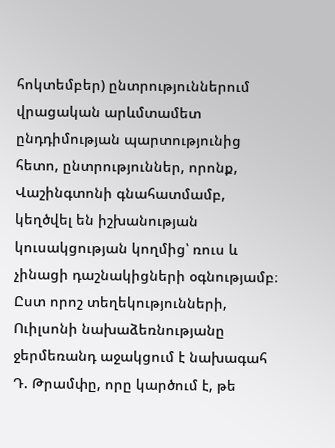հոկտեմբեր) ընտրություններում վրացական արևմտամետ ընդդիմության պարտությունից հետո, ընտրություններ, որոնք, Վաշինգտոնի գնահատմամբ, կեղծվել են իշխանության կուսակցության կողմից՝ ռուս և չինացի դաշնակիցների օգնությամբ։ Ըստ որոշ տեղեկությունների, Ուիլսոնի նախաձեռնությանը ջերմեռանդ աջակցում է նախագահ Դ. Թրամփը, որը կարծում է, թե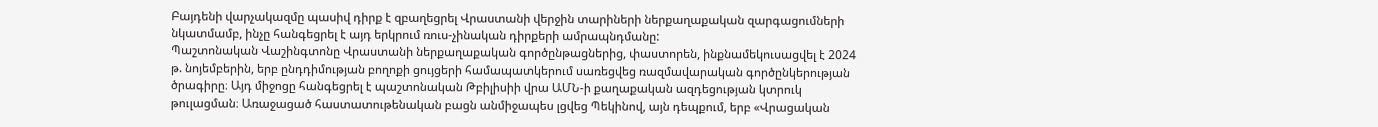Բայդենի վարչակազմը պասիվ դիրք է զբաղեցրել Վրաստանի վերջին տարիների ներքաղաքական զարգացումների նկատմամբ, ինչը հանգեցրել է այդ երկրում ռուս-չինական դիրքերի ամրապնդմանը:
Պաշտոնական Վաշինգտոնը Վրաստանի ներքաղաքական գործընթացներից, փաստորեն, ինքնամեկուսացվել է 2024 թ. նոյեմբերին, երբ ընդդիմության բողոքի ցույցերի համապատկերում սառեցվեց ռազմավարական գործընկերության ծրագիրը։ Այդ միջոցը հանգեցրել է պաշտոնական Թբիլիսիի վրա ԱՄՆ-ի քաղաքական ազդեցության կտրուկ թուլացման։ Առաջացած հաստատութենական բացն անմիջապես լցվեց Պեկինով, այն դեպքում, երբ «Վրացական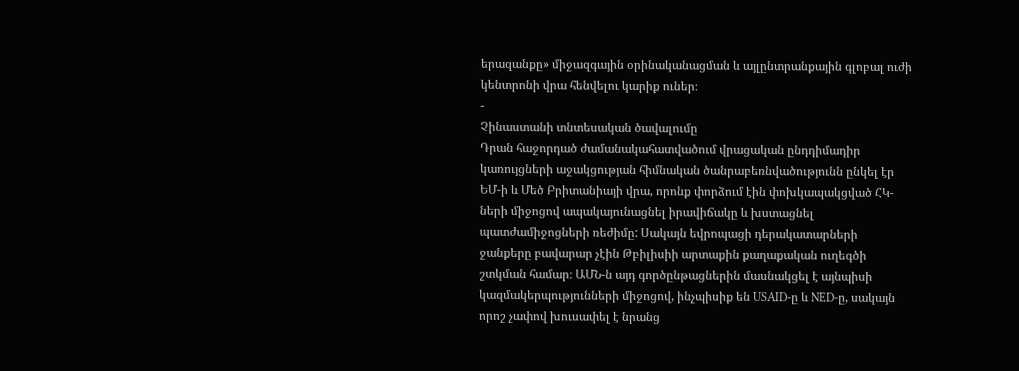երազանքը» միջազգային օրինականացման և այլընտրանքային գլոբալ ուժի կենտրոնի վրա հենվելու կարիք ուներ։
-
Չինաստանի տնտեսական ծավալումը
Դրան հաջորդած ժամանակահատվածում վրացական ընդդիմադիր կառույցների աջակցության հիմնական ծանրաբեռնվածությունն ընկել էր ԵՄ-ի և Մեծ Բրիտանիայի վրա, որոնք փորձում էին փոխկապակցված ՀԿ-ների միջոցով ապակայունացնել իրավիճակը և խստացնել պատժամիջոցների ռեժիմը: Սակայն եվրոպացի դերակատարների ջանքերը բավարար չէին Թբիլիսիի արտաքին քաղաքական ուղեգծի շտկման համար։ ԱՄՆ-ն այդ գործընթացներին մասնակցել է այնպիսի կազմակերպությունների միջոցով, ինչպիսիք են USAID-ը և NED-ը, սակայն որոշ չափով խուսափել է նրանց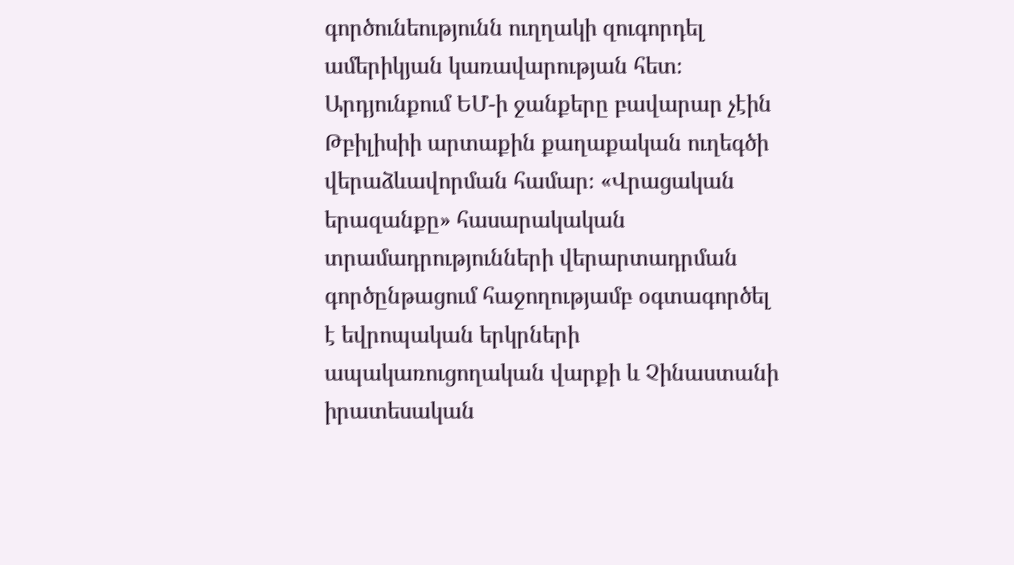գործունեությունն ուղղակի զուգորդել ամերիկյան կառավարության հետ։ Արդյունքում ԵՄ-ի ջանքերը բավարար չէին Թբիլիսիի արտաքին քաղաքական ուղեգծի վերաձևավորման համար։ «Վրացական երազանքը» հասարակական տրամադրությունների վերարտադրման գործընթացում հաջողությամբ օգտագործել է եվրոպական երկրների ապակառուցողական վարքի և Չինաստանի իրատեսական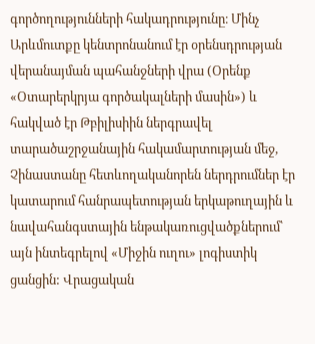գործողությունների հակադրությունը։ Մինչ Արևմուտքը կենտրոնանում էր օրենսդրության վերանայման պահանջների վրա (Օրենք «Օտարերկրյա գործակալների մասին») և հակված էր Թբիլիսիին ներգրավել տարածաշրջանային հակամարտության մեջ, Չինաստանը հետևողականորեն ներդրումներ էր կատարում հանրապետության երկաթուղային և նավահանգստային ենթակառուցվածքներում՝ այն ինտեգրելով «Միջին ուղու» լոգիստիկ ցանցին: Վրացական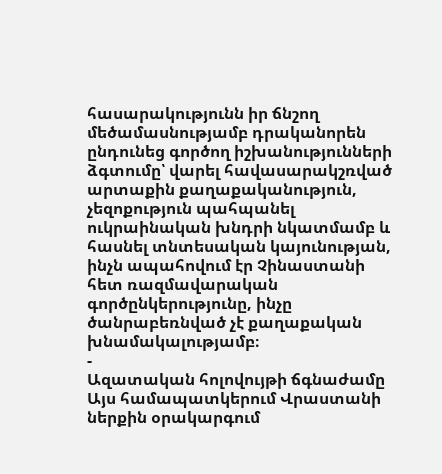հասարակությունն իր ճնշող մեծամասնությամբ դրականորեն ընդունեց գործող իշխանությունների ձգտումը՝ վարել հավասարակշռված արտաքին քաղաքականություն, չեզոքություն պահպանել ուկրաինական խնդրի նկատմամբ և հասնել տնտեսական կայունության, ինչն ապահովում էր Չինաստանի հետ ռազմավարական գործընկերությունը, ինչը ծանրաբեռնված չէ քաղաքական խնամակալությամբ։
-
Ազատական հոլովույթի ճգնաժամը
Այս համապատկերում Վրաստանի ներքին օրակարգում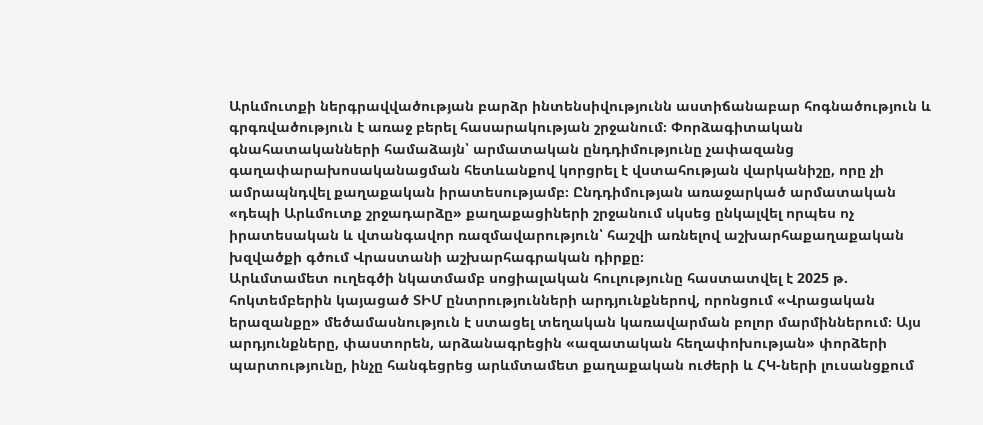Արևմուտքի ներգրավվածության բարձր ինտենսիվությունն աստիճանաբար հոգնածություն և գրգռվածություն է առաջ բերել հասարակության շրջանում։ Փորձագիտական գնահատականների համաձայն՝ արմատական ընդդիմությունը չափազանց գաղափարախոսականացման հետևանքով կորցրել է վստահության վարկանիշը, որը չի ամրապնդվել քաղաքական իրատեսությամբ։ Ընդդիմության առաջարկած արմատական «դեպի Արևմուտք շրջադարձը» քաղաքացիների շրջանում սկսեց ընկալվել որպես ոչ իրատեսական և վտանգավոր ռազմավարություն՝ հաշվի առնելով աշխարհաքաղաքական խզվածքի գծում Վրաստանի աշխարհագրական դիրքը։
Արևմտամետ ուղեգծի նկատմամբ սոցիալական հուլությունը հաստատվել է 2025 թ. հոկտեմբերին կայացած ՏԻՄ ընտրությունների արդյունքներով, որոնցում «Վրացական երազանքը» մեծամասնություն է ստացել տեղական կառավարման բոլոր մարմիններում։ Այս արդյունքները, փաստորեն, արձանագրեցին «ազատական հեղափոխության» փորձերի պարտությունը, ինչը հանգեցրեց արևմտամետ քաղաքական ուժերի և ՀԿ-ների լուսանցքում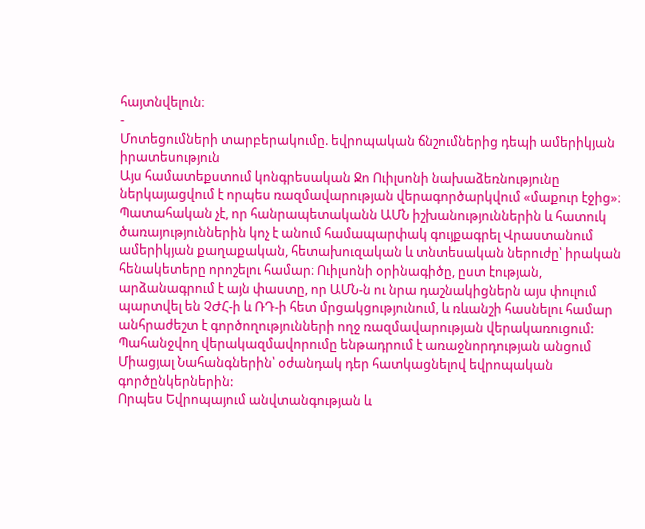հայտնվելուն։
-
Մոտեցումների տարբերակումը. եվրոպական ճնշումներից դեպի ամերիկյան իրատեսություն
Այս համատեքստում կոնգրեսական Ջո Ուիլսոնի նախաձեռնությունը ներկայացվում է որպես ռազմավարության վերագործարկվում «մաքուր էջից»։ Պատահական չէ, որ հանրապետականն ԱՄՆ իշխանություններին և հատուկ ծառայություններին կոչ է անում համապարփակ գույքագրել Վրաստանում ամերիկյան քաղաքական, հետախուզական և տնտեսական ներուժը՝ իրական հենակետերը որոշելու համար։ Ուիլսոնի օրինագիծը, ըստ էության, արձանագրում է այն փաստը, որ ԱՄՆ-ն ու նրա դաշնակիցներն այս փուլում պարտվել են ՉԺՀ-ի և ՌԴ-ի հետ մրցակցությունում, և ռևանշի հասնելու համար անհրաժեշտ է գործողությունների ողջ ռազմավարության վերակառուցում: Պահանջվող վերակազմավորումը ենթադրում է առաջնորդության անցում Միացյալ Նահանգներին՝ օժանդակ դեր հատկացնելով եվրոպական գործընկերներին:
Որպես Եվրոպայում անվտանգության և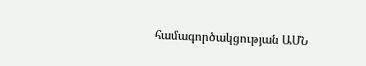համագործակցության ԱՄՆ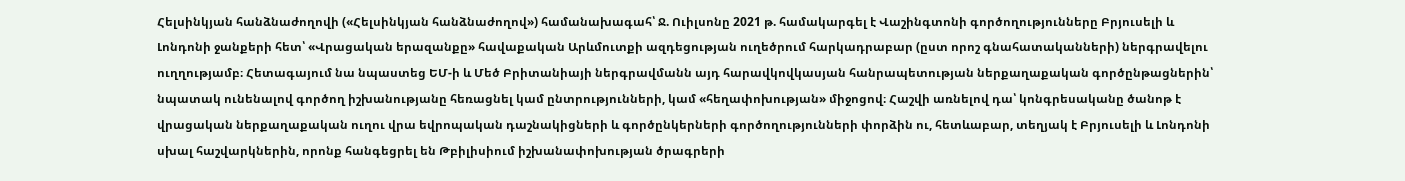Հելսինկյան հանձնաժողովի («Հելսինկյան հանձնաժողով») համանախագահ՝ Ջ. Ուիլսոնը 2021 թ. համակարգել է Վաշինգտոնի գործողությունները Բրյուսելի և Լոնդոնի ջանքերի հետ՝ «Վրացական երազանքը» հավաքական Արևմուտքի ազդեցության ուղեծրում հարկադրաբար (ըստ որոշ գնահատականների) ներգրավելու ուղղությամբ։ Հետագայում նա նպաստեց ԵՄ-ի և Մեծ Բրիտանիայի ներգրավմանն այդ հարավկովկասյան հանրապետության ներքաղաքական գործընթացներին՝ նպատակ ունենալով գործող իշխանությանը հեռացնել կամ ընտրությունների, կամ «հեղափոխության» միջոցով։ Հաշվի առնելով դա՝ կոնգրեսականը ծանոթ է վրացական ներքաղաքական ուղու վրա եվրոպական դաշնակիցների և գործընկերների գործողությունների փորձին ու, հետևաբար, տեղյակ է Բրյուսելի և Լոնդոնի սխալ հաշվարկներին, որոնք հանգեցրել են Թբիլիսիում իշխանափոխության ծրագրերի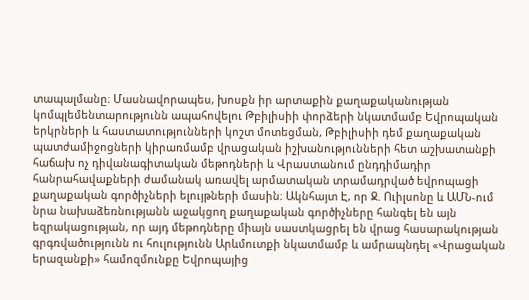տապալմանը։ Մասնավորապես, խոսքն իր արտաքին քաղաքականության կոմպլեմենտարությունն ապահովելու Թբիլիսիի փորձերի նկատմամբ Եվրոպական երկրների և հաստատությունների կոշտ մոտեցման, Թբիլիսիի դեմ քաղաքական պատժամիջոցների կիրառմամբ վրացական իշխանությունների հետ աշխատանքի հաճախ ոչ դիվանագիտական մեթոդների և Վրաստանում ընդդիմադիր հանրահավաքների ժամանակ առավել արմատական տրամադրված եվրոպացի քաղաքական գործիչների ելույթների մասին։ Ակնհայտ Է, որ Ջ. Ուիլսոնը և ԱՄՆ-ում նրա նախաձեռնությանն աջակցող քաղաքական գործիչները հանգել են այն եզրակացության, որ այդ մեթոդները միայն սաստկացրել են վրաց հասարակության գրգռվածությունն ու հուլությունն Արևմուտքի նկատմամբ և ամրապնդել «Վրացական երազանքի» համոզմունքը Եվրոպայից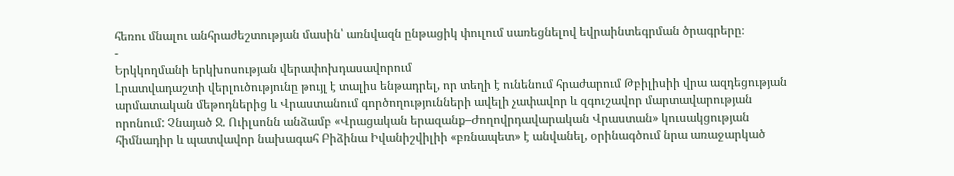հեռու մնալու անհրաժեշտության մասին՝ առնվազն ընթացիկ փուլում սառեցնելով եվրաինտեգրման ծրագրերը։
-
Երկկողմանի երկխոսության վերափոխդասավորում
Լրատվադաշտի վերլուծությունը թույլ է տալիս ենթադրել, որ տեղի է ունենում հրաժարում Թբիլիսիի վրա ազդեցության արմատական մեթոդներից և Վրաստանում գործողությունների ավելի չափավոր և զգուշավոր մարտավարության որոնում: Չնայած Ջ. Ուիլսոնն անձամբ «Վրացական երազանք–Ժողովրդավարական Վրաստան» կուսակցության հիմնադիր և պատվավոր նախագահ Բիձինա Իվանիշվիլիի «բռնապետ» է անվանել, օրինագծում նրա առաջարկած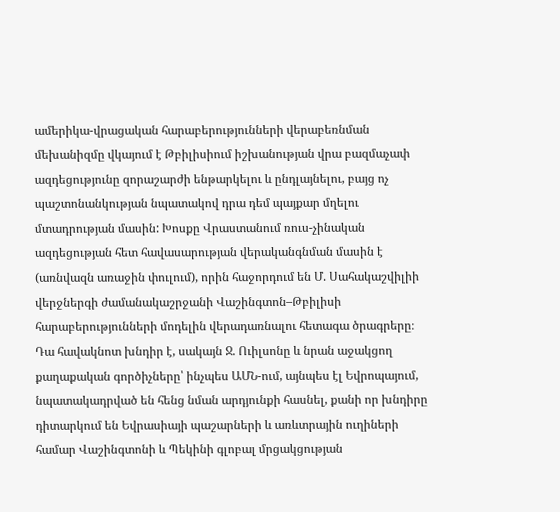ամերիկա-վրացական հարաբերությունների վերաբեռնման մեխանիզմը վկայում է Թբիլիսիում իշխանության վրա բազմաչափ ազդեցությունը զորաշարժի ենթարկելու և ընդլայնելու, բայց ոչ պաշտոնանկության նպատակով դրա դեմ պայքար մղելու մտադրության մասին: Խոսքը Վրաստանում ռուս-չինական ազդեցության հետ հավասարության վերականգնման մասին է (առնվազն առաջին փուլում), որին հաջորդում են Մ. Սահակաշվիլիի վերջներգի ժամանակաշրջանի Վաշինգտոն–Թբիլիսի հարաբերությունների մոդելին վերադառնալու հետագա ծրագրերը։ Դա հավակնոտ խնդիր է, սակայն Ջ. Ուիլսոնը և նրան աջակցող քաղաքական գործիչները՝ ինչպես ԱՄՆ-ում, այնպես էլ Եվրոպայում, նպատակադրված են հենց նման արդյունքի հասնել, քանի որ խնդիրը դիտարկում են Եվրասիայի պաշարների և առևտրային ուղիների համար Վաշինգտոնի և Պեկինի գլոբալ մրցակցության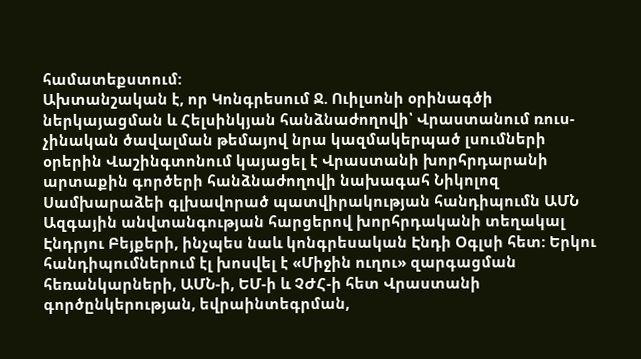համատեքստում:
Ախտանշական է, որ Կոնգրեսում Ջ. Ուիլսոնի օրինագծի ներկայացման և Հելսինկյան հանձնաժողովի՝ Վրաստանում ռուս-չինական ծավալման թեմայով նրա կազմակերպած լսումների օրերին Վաշինգտոնում կայացել է Վրաստանի խորհրդարանի արտաքին գործերի հանձնաժողովի նախագահ Նիկոլոզ Սամխարաձեի գլխավորած պատվիրակության հանդիպումն ԱՄՆ Ազգային անվտանգության հարցերով խորհրդականի տեղակալ Էնդրյու Բեյքերի, ինչպես նաև կոնգրեսական Էնդի Օգլսի հետ: Երկու հանդիպումներում էլ խոսվել է «Միջին ուղու» զարգացման հեռանկարների, ԱՄՆ-ի, ԵՄ-ի և ՉԺՀ-ի հետ Վրաստանի գործընկերության, եվրաինտեգրման,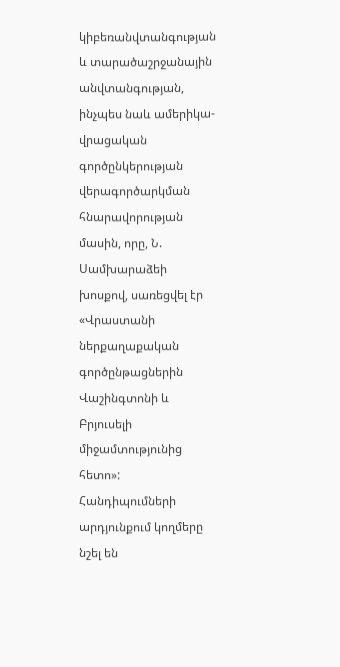կիբեռանվտանգության և տարածաշրջանային անվտանգության, ինչպես նաև ամերիկա-վրացական գործընկերության վերագործարկման հնարավորության մասին, որը, Ն. Սամխարաձեի խոսքով, սառեցվել էր «Վրաստանի ներքաղաքական գործընթացներին Վաշինգտոնի և Բրյուսելի միջամտությունից հետո»: Հանդիպումների արդյունքում կողմերը նշել են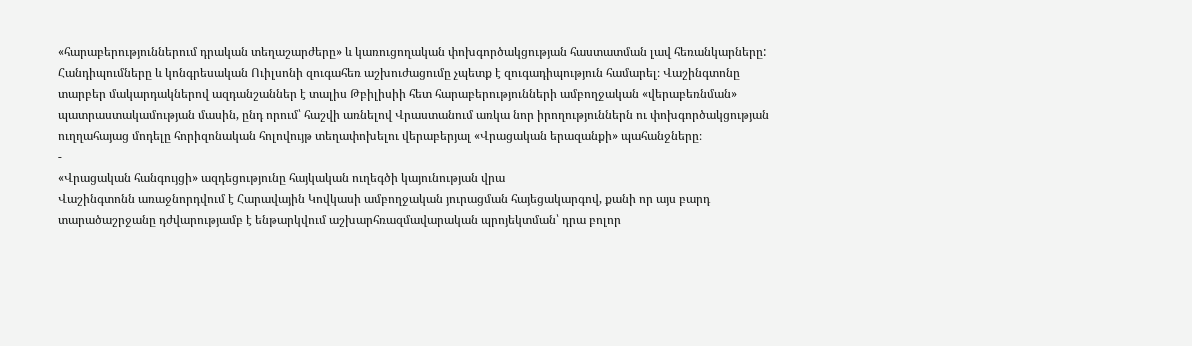«հարաբերություններում դրական տեղաշարժերը» և կառուցողական փոխգործակցության հաստատման լավ հեռանկարները:
Հանդիպումները և կոնգրեսական Ուիլսոնի զուգահեռ աշխուժացումը չպետք է զուգադիպություն համարել։ Վաշինգտոնը տարբեր մակարդակներով ազդանշաններ է տալիս Թբիլիսիի հետ հարաբերությունների ամբողջական «վերաբեռնման» պատրաստակամության մասին, ընդ որում՝ հաշվի առնելով Վրաստանում առկա նոր իրողություններն ու փոխգործակցության ուղղահայաց մոդելը հորիզոնական հոլովույթ տեղափոխելու վերաբերյալ «Վրացական երազանքի» պահանջները։
-
«Վրացական հանգույցի» ազդեցությունը հայկական ուղեգծի կայունության վրա
Վաշինգտոնն առաջնորդվում է Հարավային Կովկասի ամբողջական յուրացման հայեցակարգով, քանի որ այս բարդ տարածաշրջանը դժվարությամբ է ենթարկվում աշխարհռազմավարական պրոյեկտման՝ դրա բոլոր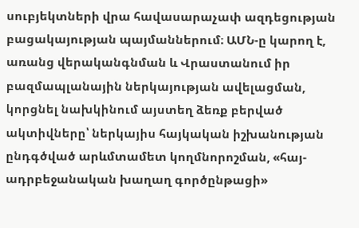սուբյեկտների վրա հավասարաչափ ազդեցության բացակայության պայմաններում։ ԱՄՆ-ը կարող է, առանց վերականգնման և Վրաստանում իր բազմապլանային ներկայության ավելացման, կորցնել նախկինում այստեղ ձեռք բերված ակտիվները՝ ներկայիս հայկական իշխանության ընդգծված արևմտամետ կողմնորոշման, «հայ-ադրբեջանական խաղաղ գործընթացի»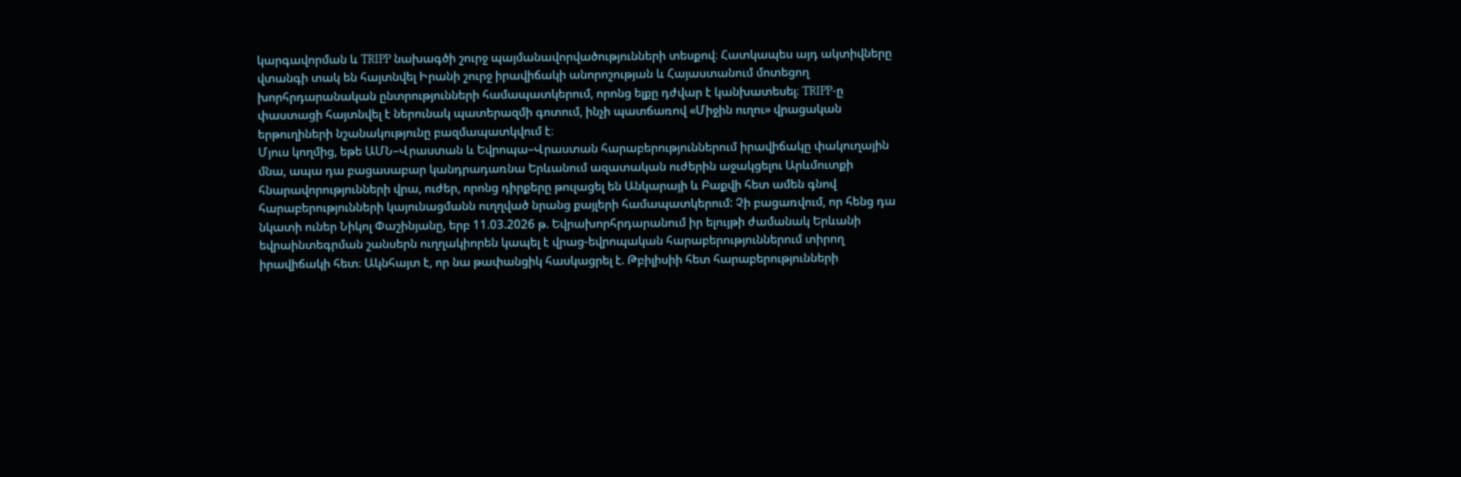կարգավորման և TRIPP նախագծի շուրջ պայմանավորվածությունների տեսքով։ Հատկապես այդ ակտիվները վտանգի տակ են հայտնվել Իրանի շուրջ իրավիճակի անորոշության և Հայաստանում մոտեցող խորհրդարանական ընտրությունների համապատկերում, որոնց ելքը դժվար է կանխատեսել։ TRIPP-ը փաստացի հայտնվել է ներունակ պատերազմի գոտում, ինչի պատճառով «Միջին ուղու» վրացական երթուղիների նշանակությունը բազմապատկվում է։
Մյուս կողմից, եթե ԱՄՆ–Վրաստան և Եվրոպա–Վրաստան հարաբերություններում իրավիճակը փակուղային մնա, ապա դա բացասաբար կանդրադառնա Երևանում ազատական ուժերին աջակցելու Արևմուտքի հնարավորությունների վրա, ուժեր, որոնց դիրքերը թուլացել են Անկարայի և Բաքվի հետ ամեն գնով հարաբերությունների կայունացմանն ուղղված նրանց քայլերի համապատկերում: Չի բացառվում, որ հենց դա նկատի ուներ Նիկոլ Փաշինյանը, երբ 11.03.2026 թ. Եվրախորհրդարանում իր ելույթի ժամանակ Երևանի եվրաինտեգրման շանսերն ուղղակիորեն կապել է վրաց-եվրոպական հարաբերություններում տիրող իրավիճակի հետ։ Ակնհայտ է, որ նա թափանցիկ հասկացրել է. Թբիլիսիի հետ հարաբերությունների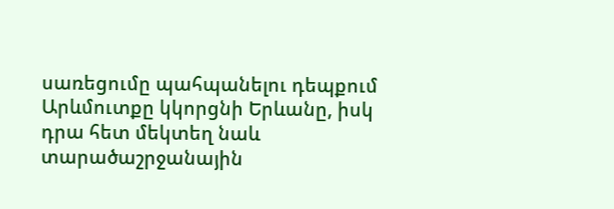սառեցումը պահպանելու դեպքում Արևմուտքը կկորցնի Երևանը, իսկ դրա հետ մեկտեղ նաև տարածաշրջանային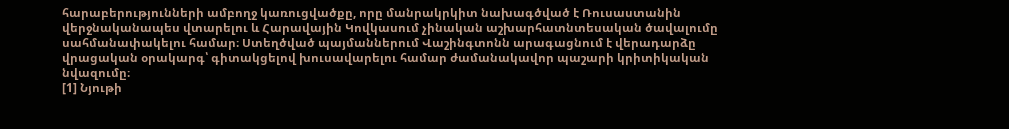հարաբերությունների ամբողջ կառուցվածքը, որը մանրակրկիտ նախագծված է Ռուսաստանին վերջնականապես վտարելու և Հարավային Կովկասում չինական աշխարհատնտեսական ծավալումը սահմանափակելու համար։ Ստեղծված պայմաններում Վաշինգտոնն արագացնում է վերադարձը վրացական օրակարգ՝ գիտակցելով խուսավարելու համար ժամանակավոր պաշարի կրիտիկական նվազումը։
[1] Նյութի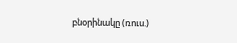բնօրինակը (ռուս.)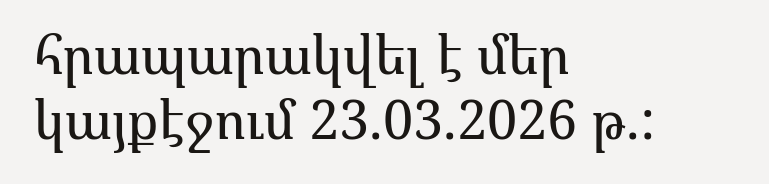հրապարակվել է մեր կայքէջում 23.03.2026 թ.: